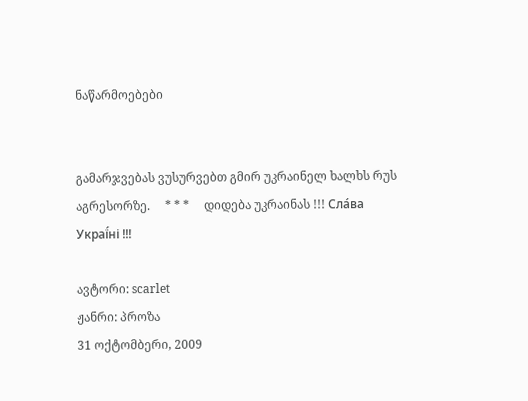ნაწარმოებები


გამარჯვებას ვუსურვებთ გმირ უკრაინელ ხალხს რუს აგრესორზე.     * * *     დიდება უკრაინას !!! Сла́ва Украї́ні !!!

ავტორი: scarlet
ჟანრი: პროზა
31 ოქტომბერი, 2009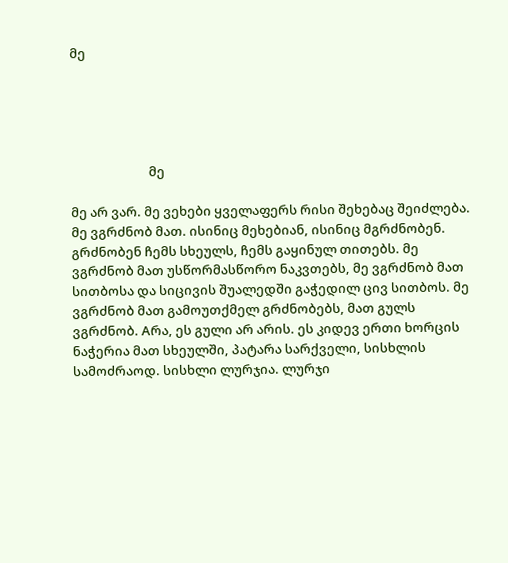მე





                          მე

მე არ ვარ. მე ვეხები ყველაფერს რისი შეხებაც შეიძლება. მე ვგრძნობ მათ. ისინიც მეხებიან, ისინიც მგრძნობენ. გრძნობენ ჩემს სხეულს, ჩემს გაყინულ თითებს. მე ვგრძნობ მათ უსწორმასწორო ნაკვთებს, მე ვგრძნობ მათ სითბოსა და სიცივის შუალედში გაჭედილ ცივ სითბოს. მე ვგრძნობ მათ გამოუთქმელ გრძნობებს, მათ გულს ვგრძნობ. Aრა, ეს გული არ არის. ეს კიდევ ერთი ხორცის ნაჭერია მათ სხეულში, პატარა სარქველი, სისხლის სამოძრაოდ. სისხლი ლურჯია. ლურჯი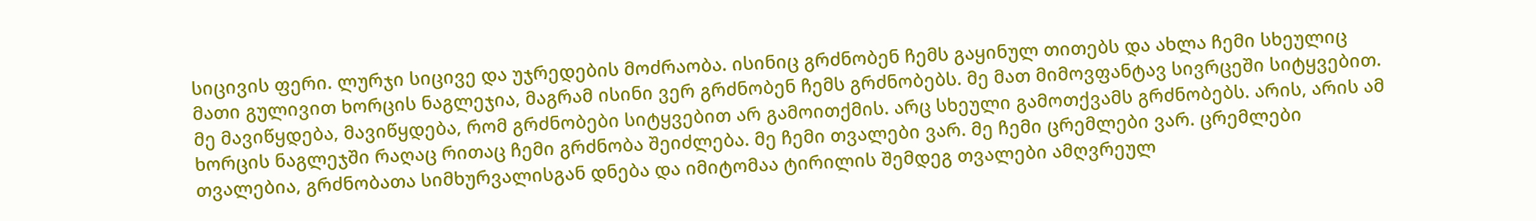სიცივის ფერი. ლურჯი სიცივე და უჯრედების მოძრაობა. ისინიც გრძნობენ ჩემს გაყინულ თითებს და ახლა ჩემი სხეულიც მათი გულივით ხორცის ნაგლეჯია, მაგრამ ისინი ვერ გრძნობენ ჩემს გრძნობებს. მე მათ მიმოვფანტავ სივრცეში სიტყვებით. მე მავიწყდება, მავიწყდება, რომ გრძნობები სიტყვებით არ გამოითქმის. არც სხეული გამოთქვამს გრძნობებს. არის, არის ამ ხორცის ნაგლეჯში რაღაც რითაც ჩემი გრძნობა შეიძლება. მე ჩემი თვალები ვარ. მე ჩემი ცრემლები ვარ. ცრემლები თვალებია, გრძნობათა სიმხურვალისგან დნება და იმიტომაა ტირილის შემდეგ თვალები ამღვრეულ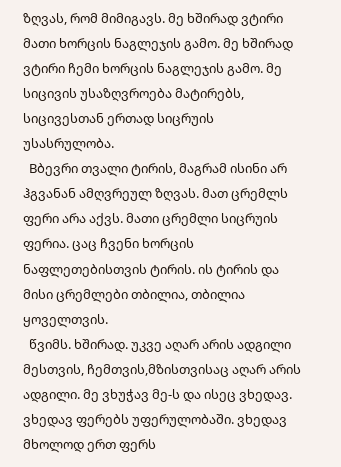ზღვას, რომ მიმიგავს. მე ხშირად ვტირი მათი ხორცის ნაგლეჯის გამო. მე ხშირად ვტირი ჩემი ხორცის ნაგლეჯის გამო. მე სიცივის უსაზღვროება მატირებს, სიცივესთან ერთად სიცრუის უსასრულობა.
  Bბევრი თვალი ტირის, მაგრამ ისინი არ ჰგვანან ამღვრეულ ზღვას. მათ ცრემლს ფერი არა აქვს. მათი ცრემლი სიცრუის ფერია. ცაც ჩვენი ხორცის ნაფლეთებისთვის ტირის. ის ტირის და მისი ცრემლები თბილია, თბილია ყოველთვის.
  წვიმს. ხშირად. უკვე აღარ არის ადგილი მესთვის, ჩემთვის,მზისთვისაც აღარ არის ადგილი. მე ვხუჭავ მე-ს და ისეც ვხედავ. ვხედავ ფერებს უფერულობაში. ვხედავ მხოლოდ ერთ ფერს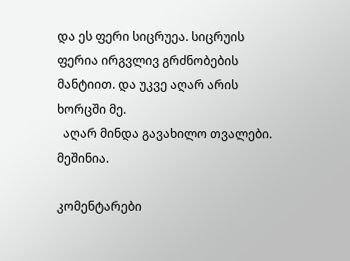და ეს ფერი სიცრუეა. სიცრუის ფერია ირგვლივ გრძნობების მანტიით. და უკვე აღარ არის ხორცში მე.
  აღარ მინდა გავახილო თვალები. მეშინია.

კომენტარები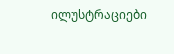ილუსტრაციები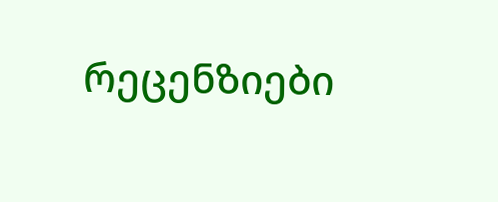რეცენზიები